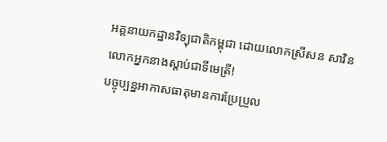អគ្គនាយកដ្ឋានវិទ្យុជាតិកម្ពុជា ដោយលោកស្រីសន សាវិន
លោកអ្នកនាងស្ដាប់ជាទីមេត្រី!
បច្ចុប្បន្នអាកាសធាតុមានការប្រែប្រួល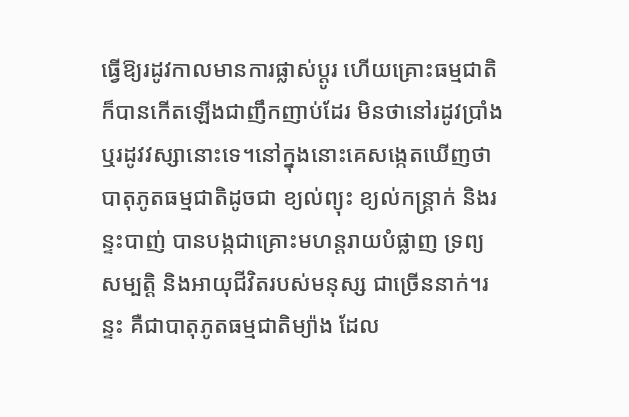ធ្វើឱ្យរដូវកាលមានការផ្លាស់ប្ដូរ ហើយគ្រោះធម្មជាតិក៏បានកើតឡើងជាញឹកញាប់ដែរ មិនថានៅរដូវប្រាំង ឬរដូវវស្សានោះទេ។នៅក្នុងនោះគេសង្កេតឃើញថា បាតុភូតធម្មជាតិដូចជា ខ្យល់ព្យុះ ខ្យល់កន្ត្រាក់ និងរន្ទះបាញ់ បានបង្កជាគ្រោះមហន្តរាយបំផ្លាញ ទ្រព្យ សម្បត្តិ និងអាយុជីវិតរបស់មនុស្ស ជាច្រើននាក់។រន្ទះ គឺជាបាតុភូតធម្មជាតិម្យ៉ាង ដែល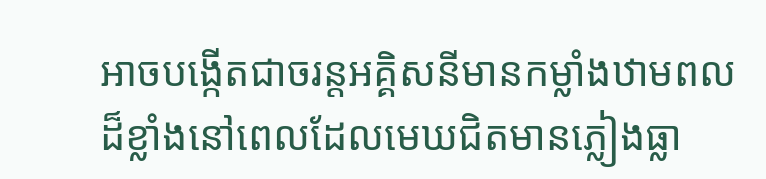អាចបង្កើតជាចរន្តអគ្គិសនីមានកម្លាំងឋាមពល ដ៏ខ្លាំងនៅពេលដែលមេឃជិតមានភ្លៀងធ្លា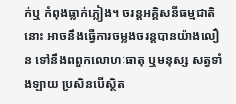ក់ឬ កំពុងធ្លាក់ភ្លៀង។ ចរន្តអគ្គិសនីធម្មជាតិនោះ អាចនឹងធ្វើការចម្លងចរន្តបានយ៉ាងលឿន ទៅនឹងពពួកលោហៈធាតុ ឬមនុស្ស សត្វទាំងឡាយ ប្រសិនបើស្ថិត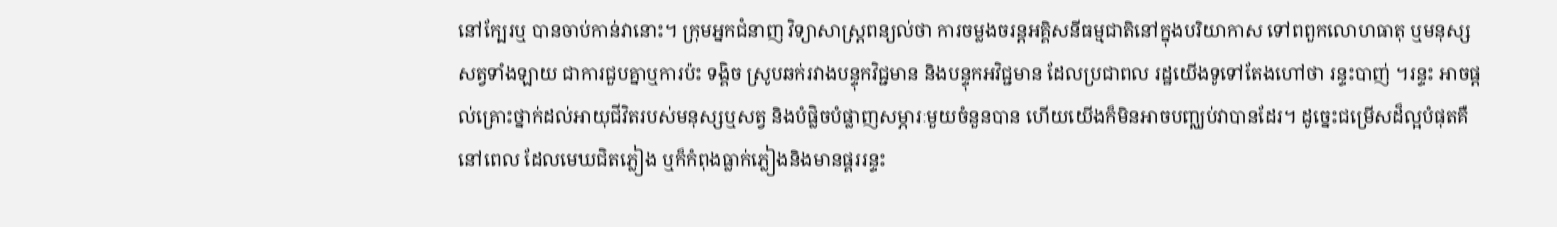នៅក្បែរឬ បានចាប់កាន់វានោះ។ ក្រុមអ្នកជំនាញ វិទ្យាសាស្ត្រពន្យល់ថា ការចម្លងចរន្តអគ្គិសនីធម្មជាតិនៅក្នុងបរិយាកាស ទៅពពួកលោហធាតុ ឬមនុស្សសត្វទាំងឡាយ ជាការជួបគ្នាឬការប៉ះ ទង្គិច ស្រូបឆក់រវាងបន្ទុកវិជ្ជមាន និងបន្ទុកអវិជ្ជមាន ដែលប្រជាពល រដ្ឋយើងទូទៅតែងហៅថា រន្ទះបាញ់ ។រន្ទះ អាចផ្ដល់គ្រោះថ្នាក់ដល់អាយុជីវិតរបស់មនុស្សឬសត្វ និងបំផ្លិចបំផ្លាញសម្ភារៈមួយចំនួនបាន ហើយយើងក៏មិនអាចបញ្ឈប់វាបានដែរ។ ដូច្នេះជម្រើសដ៏ល្អបំផុតគឺនៅពេល ដែលមេឃជិតភ្លៀង ឬក៏កំពុងធ្លាក់ភ្លៀងនិងមានផ្គររន្ទះ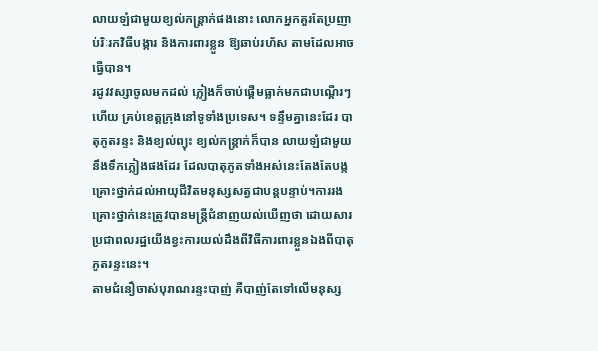លាយឡំជាមួយខ្យល់កន្ត្រាក់ផងនោះ លោកអ្នកគួរតែប្រញាប់រិៈរកវិធីបង្ការ និងការពារខ្លួន ឱ្យឆាប់រហ័ស តាមដែលអាចធ្វើបាន។
រដូវវស្សាចូលមកដល់ ភ្លៀងក៏ចាប់ផ្ដើមធ្លាក់មកជាបណ្ដើរៗហើយ គ្រប់ខេត្តក្រុងនៅទូទាំងប្រទេស។ ទន្ទឹមគ្នានេះដែរ បាតុភូតរន្ទះ និងខ្យល់ព្យុះ ខ្យល់កន្ត្រាក់ក៏បាន លាយឡំជាមួយនឹងទឹកភ្លៀងផងដែរ ដែលបាតុភូតទាំងអស់នេះតែងតែបង្កគ្រោះថ្នាក់ដល់អាយុជីវិតមនុស្សសត្វជាបន្តបន្ទាប់។ការរងគ្រោះថ្នាក់នេះត្រូវបានមន្ត្រីជំនាញយល់ឃើញថា ដោយសារប្រជាពលរដ្ឋយើងខ្វះការយល់ដឹងពីវិធីការពារខ្លួនឯងពីបាតុភូតរន្ទះនេះ។
តាមជំនឿចាស់បុរាណរន្ទះបាញ់ គឺបាញ់តែទៅលើមនុស្ស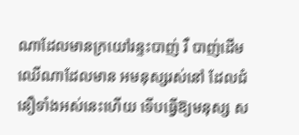ណាដែលមានក្រយៅរន្ទះបាញ់ រឺ បាញ់ដើមឈើណាដែលមាន អមនុស្សរស់នៅ ដែលជំនឿទាំងអស់នេះហើយ ទើបធ្វើឱ្យមនុស្ស ស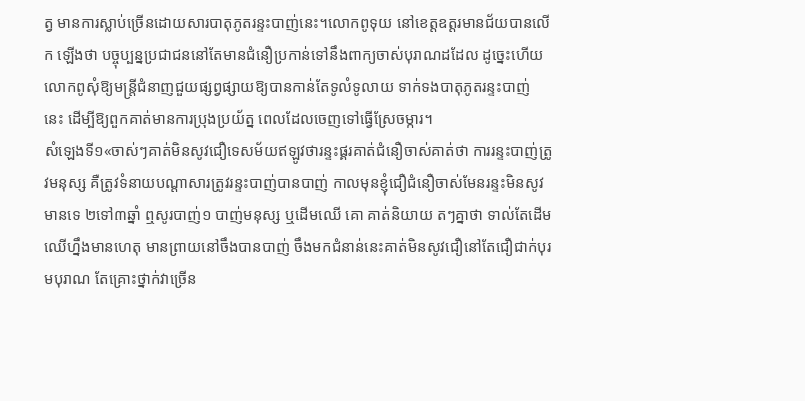ត្វ មានការស្លាប់ច្រើនដោយសារបាតុភូតរន្ទះបាញ់នេះ។លោកពូទុយ នៅខេត្តឧត្ដរមានជ័យបានលើក ឡើងថា បច្ចុប្បន្នប្រជាជននៅតែមានជំនឿប្រកាន់ទៅនឹងពាក្យចាស់បុរាណដដែល ដូច្នេះហើយ លោកពូសុំឱ្យមន្ត្រីជំនាញជួយផ្សព្វផ្សាយឱ្យបានកាន់តែទូលំទូលាយ ទាក់ទងបាតុភូតរន្ទះបាញ់ នេះ ដើម្បីឱ្យពួកគាត់មានការប្រុងប្រយ័ត្ន ពេលដែលចេញទៅធ្វើស្រែចម្ការ។
សំឡេងទី១«ចាស់ៗគាត់មិនសូវជឿទេសម័យឥឡូវថារន្ទះផ្គរគាត់ជំនឿចាស់គាត់ថា ការរន្ទះបាញ់ត្រូវមនុស្ស គឺត្រូវទំនាយបណ្ដាសារត្រូវរន្ទះបាញ់បានបាញ់ កាលមុនខ្ញុំជឿជំនឿចាស់មែនរន្ទះមិនសូវមានទេ ២ទៅ៣ឆ្នាំ ឮសូរបាញ់១ បាញ់មនុស្ស ឬដើមឈើ គោ គាត់និយាយ តៗគ្នាថា ទាល់តែដើមឈើហ្នឹងមានហេតុ មានព្រាយនៅចឹងបានបាញ់ ចឹងមកជំនាន់នេះគាត់មិនសូវជឿនៅតែជឿជាក់បុរមបុរាណ តែគ្រោះថ្នាក់វាច្រើន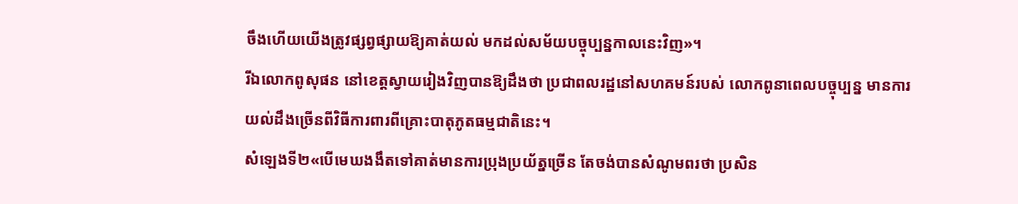ចឹងហើយយើងត្រូវផ្សព្វផ្សាយឱ្យគាត់យល់ មកដល់សម័យបច្ចុប្បន្នកាលនេះវិញ»។
រីឯលោកពូសុផន នៅខេត្តស្វាយរៀងវិញបានឱ្យដឹងថា ប្រជាពលរដ្ឋនៅសហគមន៍របស់ លោកពូនាពេលបច្ចុប្បន្ន មានការយល់ដឹងច្រើនពីវិធីការពារពីគ្រោះបាតុភូតធម្មជាតិនេះ។
សំឡេងទី២«បើមេឃងងឹតទៅគាត់មានការប្រុងប្រយ័ត្នច្រើន តែចង់បានសំណូមពរថា ប្រសិន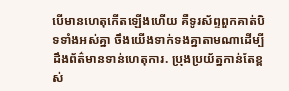បើមានហេតុកើតឡើងហើយ គឺទូរស័ព្ទពួកគាត់បិទទាំងអស់គ្នា ចឹងយើងទាក់ទងគ្នាតាមណាដើម្បីដឹងព័ត៌មានទាន់ហេតុការ. ប្រុងប្រយ័ត្នកាន់តែខ្ពស់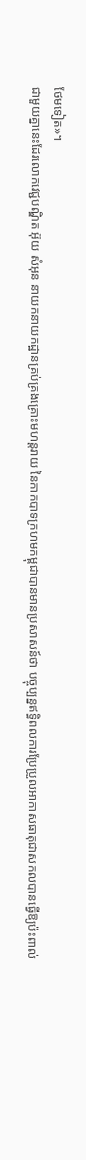ថែមទៀត»។
ជាមួយគ្នានេះដែរលោកវេជ្ជបណ្ឌិត អ៊ុយ សំអុន នាយកនាយកដ្ឋានគ្រប់គ្រងគ្រោះមហន្តរាយ នៃកាកបាទក្រហមកម្ពុជាបានមានប្រសាសន៍ថា បច្ចុប្បន្នឥទ្ធិពលការប្រែប្រួលអាកាសធាតុជាសកលបានធ្វើឱ្យប៉ះពាល់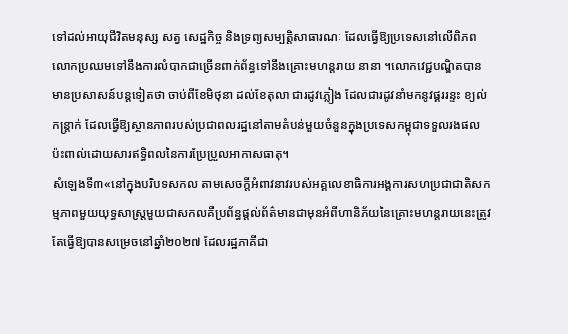ទៅដល់អាយុជីវិតមនុស្ស សត្វ សេដ្ឋកិច្ច និងទ្រព្យសម្បត្តិសាធារណៈ ដែលធ្វើឱ្យប្រទេសនៅលើពិភពលោកប្រឈមទៅនឹងការលំបាកជាច្រើនពាក់ព័ន្ធទៅនឹងគ្រោះមហន្តរាយ នានា ។លោកវេជ្ជបណ្ឌិតបានមានប្រសាសន៍បន្តទៀតថា ចាប់ពីខែមិថុនា ដល់ខែតុលា ជារដូវភ្លៀង ដែលជារដូវនាំមកនូវផ្គររន្ទះ ខ្យល់កន្ត្រាក់ ដែលធ្វើឱ្យស្ថានភាពរបស់ប្រជាពលរដ្ឋនៅតាមតំបន់មួយចំនួនក្នុងប្រទេសកម្ពុជាទទួលរងផលប៉ះពាល់ដោយសារឥទ្ធិពលនៃការប្រែប្រួលអាកាសធាតុ។
សំឡេងទី៣«នៅក្នុងបរិបទសកល តាមសេចក្ដីអំពាវនាវរបស់អគ្គលេខាធិការអង្គការសហប្រជាជាតិសកម្មភាពមួយយុទ្ធសាស្ត្រមួយជាសកលគឺប្រព័ន្ធផ្ដល់ព័ត៌មានជាមុនអំពីហានិភ័យនៃគ្រោះមហន្តរាយនេះត្រូវតែធ្វើឱ្យបានសម្រេចនៅឆ្នាំ២០២៧ ដែលរដ្ឋភាគីជា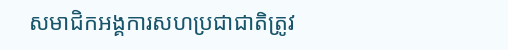សមាជិកអង្គការសហប្រជាជាតិត្រូវ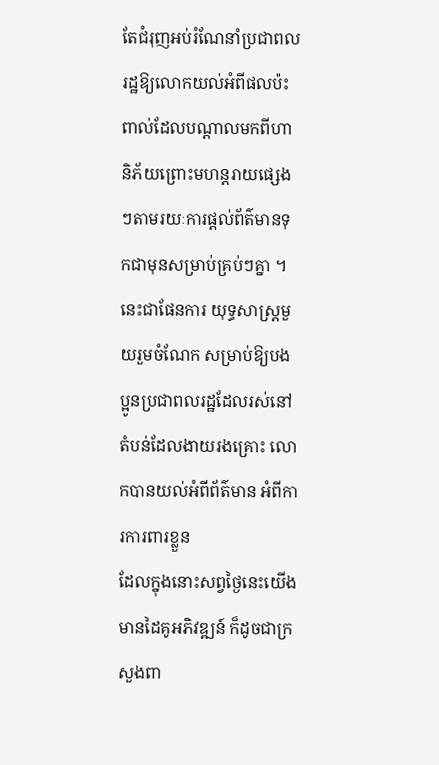តែជំរុញអប់រំណែនាំប្រជាពលរដ្ឋឱ្យលោកយល់អំពីផលប៉ះពាល់ដែលបណ្ដាលមកពីហានិភ័យព្រោះមហន្តរាយផ្សេងៗតាមរយៈការផ្ដល់ព័ត៌មានទុកជាមុនសម្រាប់គ្រប់ៗគ្នា ។នេះជាផែនការ យុទ្ធសាស្រ្តមួយរួមចំណែក សម្រាប់ឱ្យបងប្អូនប្រជាពលរដ្ឋដែលរស់នៅតំបន់ដែលងាយរងគ្រោះ លោកបានយល់អំពីព័ត៌មាន អំពីការការពារខ្លួន
ដែលក្នុងនោះសព្វថ្ងៃនេះយើងមានដៃគូអភិវឌ្ឍន៍ ក៏ដូចជាក្រសួងពា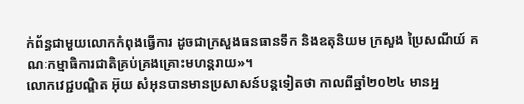ក់ព័ន្ធជាមួយលោកកំពុងធ្វើការ ដូចជាក្រសួងធនធានទឹក និងឧតុនិយម ក្រសួង ប្រៃសណីយ៍ គណៈកម្មាធិការជាតិគ្រប់គ្រងគ្រោះមហន្តរាយ»។
លោកវេជ្ជបណ្ឌិត អ៊ុយ សំអុនបានមានប្រសាសន៍បន្តទៀតថា កាលពីឆ្នាំ២០២៤ មានអ្ន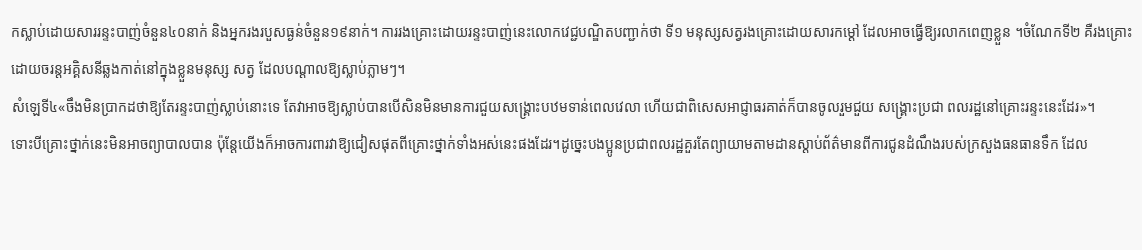កស្លាប់ដោយសាររន្ទះបាញ់ចំនួន៤០នាក់ និងអ្នករងរបួសធ្ងន់ចំនួន១៩នាក់។ ការរងគ្រោះដោយរន្ទះបាញ់នេះលោកវេជ្ជបណ្ឌិតបញ្ជាក់ថា ទី១ មនុស្សសត្វរងគ្រោះដោយសារកម្ដៅ ដែលអាចធ្វើឱ្យរលាកពេញខ្លួន ។ចំណែកទី២ គឺរងគ្រោះដោយចរន្តអគ្គិសនីឆ្លងកាត់នៅក្នុងខ្លួនមនុស្ស សត្វ ដែលបណ្ដាលឱ្យស្លាប់ភ្លាមៗ។
សំឡេទី៤«ចឹងមិនប្រាកដថាឱ្យតែរន្ទះបាញ់ស្លាប់នោះទេ តែវាអាចឱ្យស្លាប់បានបើសិនមិនមានការជួយសង្គ្រោះបឋមទាន់ពេលវេលា ហើយជាពិសេសអាជ្ញាធរគាត់ក៏បានចូលរួមជួយ សង្គ្រោះប្រជា ពលរដ្ឋនៅគ្រោះរន្ទះនេះដែរ»។
ទោះបីគ្រោះថ្នាក់នេះមិនអាចព្យាបាលបាន ប៉ុន្តែយើងក៏អាចការពារវាឱ្យជៀសផុតពីគ្រោះថ្នាក់ទាំងអស់នេះផងដែរ។ដូច្នេះបងប្អូនប្រជាពលរដ្ឋគួរតែព្យាយាមតាមដានស្ដាប់ព័ត៌មានពីការជូនដំណឹងរបស់ក្រសួងធនធានទឹក ដែល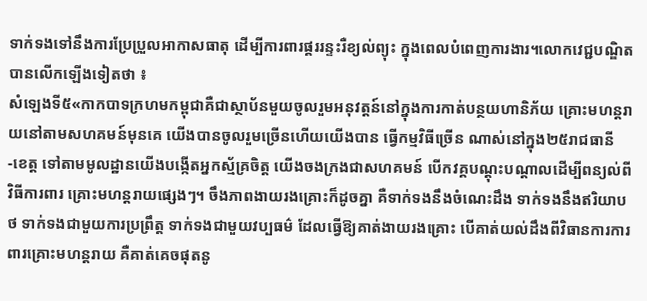ទាក់ទងទៅនឹងការប្រែប្រួលអាកាសធាតុ ដើម្បីការពារផ្គររន្ទះរឺខ្យល់ព្យុះ ក្នុងពេលបំពេញការងារ។លោកវេជ្ជបណ្ឌិតបានលើកឡើងទៀតថា ៖
សំឡេងទី៥«កាកបាទក្រហមកម្ពុជាគឺជាស្ថាប័នមួយចូលរួមអនុវត្តន៍នៅក្នុងការកាត់បន្ថយហានិភ័យ គ្រោះមហន្តរាយនៅតាមសហគមន៍មុនគេ យើងបានចូលរួមច្រើនហើយយើងបាន ធ្វើកម្មវិធីច្រើន ណាស់នៅក្នុង២៥រាជធានី -ខេត្ត ទៅតាមមូលដ្ឋានយើងបង្កើតអ្នកស្ម័គ្រចិត្ត យើងចងក្រងជាសហគមន៍ បើកវគ្គបណ្ដុះបណ្ដាលដើម្បីពន្យល់ពីវិធីការពារ គ្រោះមហន្តរាយផ្សេងៗ។ ចឹងភាពងាយរងគ្រោះក៏ដូចគ្នា គឺទាក់ទងនឹងចំណេះដឹង ទាក់ទងនឹងឥរិយាបថ ទាក់ទងជាមួយការប្រព្រឹត្ត ទាក់ទងជាមួយវប្បធម៌ ដែលធ្វើឱ្យគាត់ងាយរងគ្រោះ បើគាត់យល់ដឹងពីវិធានការការពារគ្រោះមហន្តរាយ គឺគាត់គេចផុតនូ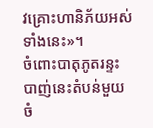វគ្រោះហានិភ័យអស់ទាំងនេះ»។
ចំពោះបាតុភូតរន្ទះបាញ់នេះតំបន់មួយចំ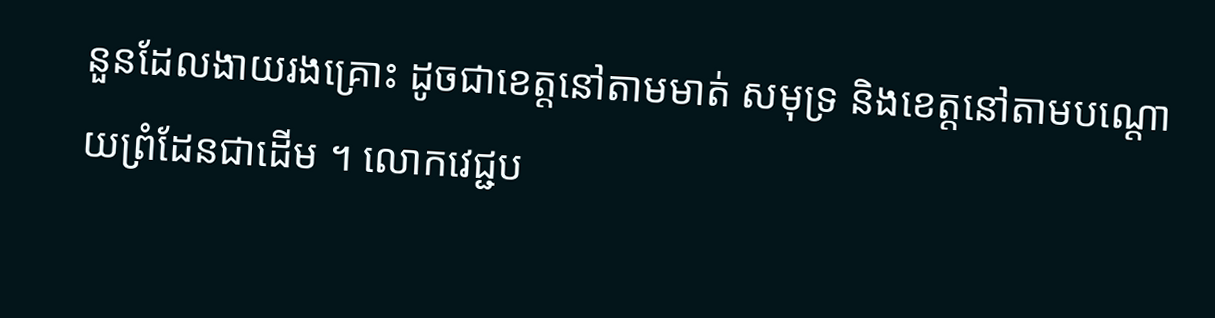នួនដែលងាយរងគ្រោះ ដូចជាខេត្តនៅតាមមាត់ សមុទ្រ និងខេត្តនៅតាមបណ្ដោយព្រំដែនជាដើម ។ លោកវេជ្ជប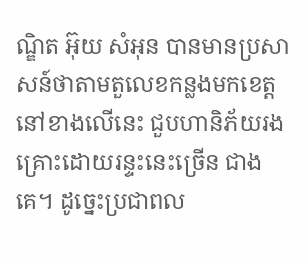ណ្ឌិត អ៊ុយ សំអុន បានមានប្រសាសន៍ថាតាមតួលេខកន្លងមកខេត្តនៅខាងលើនេះ ជួបហានិភ័យរងគ្រោះដោយរន្ទះនេះច្រើន ជាងគេ។ ដូច្នេះប្រជាពល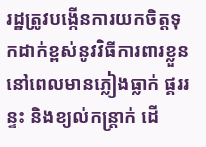រដ្ឋត្រូវបង្កើនការយកចិត្តទុកដាក់ខ្ពស់នូវវិធីការពារខ្លួននៅពេលមានភ្លៀងធ្លាក់ ផ្គររន្ទះ និងខ្យល់កន្ត្រាក់ ដើ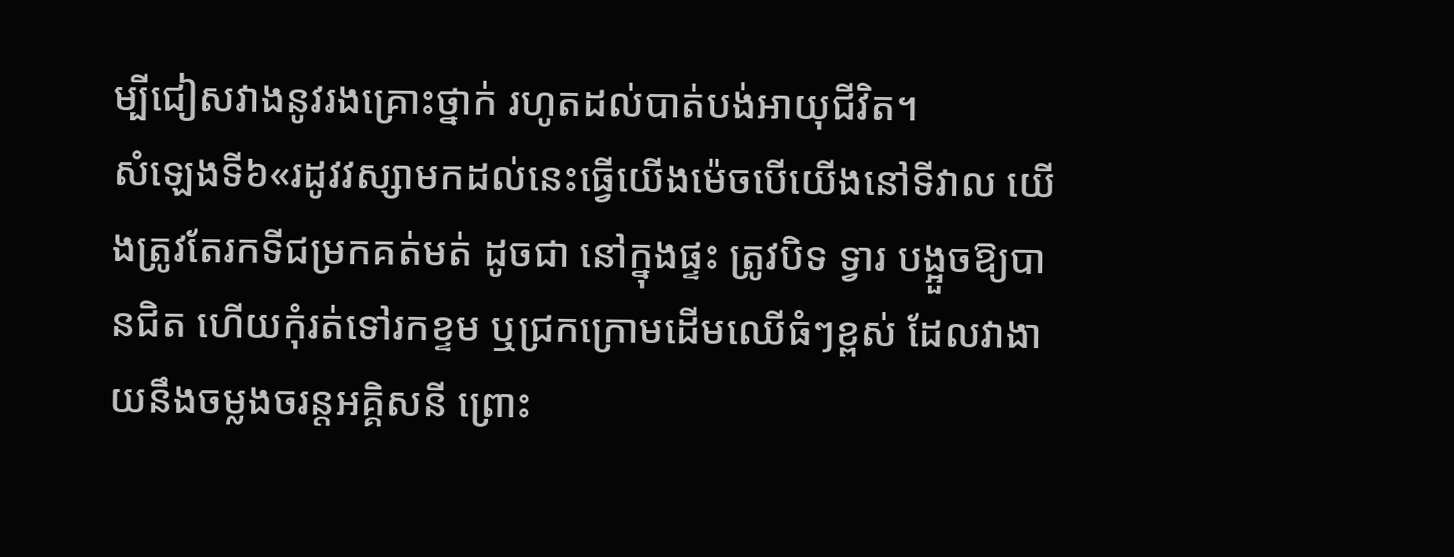ម្បីជៀសវាងនូវរងគ្រោះថ្នាក់ រហូតដល់បាត់បង់អាយុជីវិត។
សំឡេងទី៦«រដូវវស្សាមកដល់នេះធ្វើយើងម៉េចបើយើងនៅទីវាល យើងត្រូវតែរកទីជម្រកគត់មត់ ដូចជា នៅក្នុងផ្ទះ ត្រូវបិទ ទ្វារ បង្អួចឱ្យបានជិត ហើយកុំរត់ទៅរកខ្ទម ឬជ្រកក្រោមដើមឈើធំៗខ្ពស់ ដែលវាងាយនឹងចម្លងចរន្តអគ្គិសនី ព្រោះ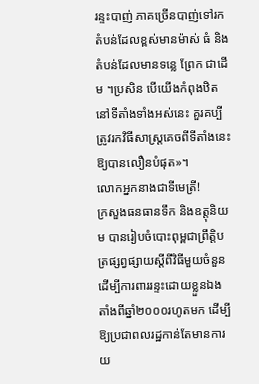រន្ទះបាញ់ ភាគច្រើនបាញ់ទៅរកតំបន់ដែលខ្ពស់មានម៉ាស់ ធំ និងតំបន់ដែលមានទន្លេ ព្រែក ជាដើម ។ប្រសិន បើយើងកំពុងឋិតនៅទីតាំងទាំងអស់នេះ គួរគប្បី ត្រូវរកវិធីសាស្ត្រគេចពីទីតាំងនេះឱ្យបានលឿនបំផុត»។
លោកអ្នកនាងជាទីមេត្រី!
ក្រសួងធនធានទឹក និងឧត្តុនិយម បានរៀបចំបោះពុម្ពជាព្រឹត្តិបត្រផ្សព្វផ្សាយស្ដីពីវិធីមួយចំនួនដើម្បីការពាររន្ទះដោយខ្លួនឯង តាំងពីឆ្នាំ២០០០រហូតមក ដើម្បីឱ្យប្រជាពលរដ្ឋកាន់តែមានការយ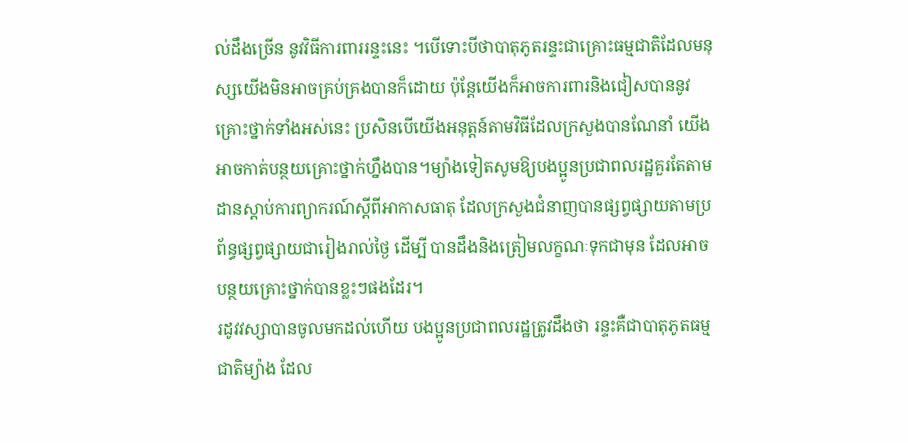ល់ដឹងច្រើន នូវវិធីការពាររន្ទះនេះ ។បើទោះបីថាបាតុភូតរន្ទះជាគ្រោះធម្មជាតិដែលមនុស្សយើងមិនអាចគ្រប់គ្រងបានក៏ដោយ ប៉ុន្តែយើងក៏អាចការពារនិងជៀសបាននូវគ្រោះថ្នាក់ទាំងអស់នេះ ប្រសិនបើយើងអនុត្តន៍តាមវិធីដែលក្រសួងបានណែនាំ យើងអាចកាត់បន្ថយគ្រោះថ្នាក់ហ្នឹងបាន។ម្យ៉ាងទៀតសូមឱ្យបងប្អូនប្រជាពលរដ្ឋគួរតែតាមដានស្ដាប់ការព្យាករណ៍ស្ដីពីអាកាសធាតុ ដែលក្រសួងជំនាញបានផ្សព្វផ្សាយតាមប្រព័ន្ធផ្សព្វផ្សាយជារៀងរាល់ថ្ងៃ ដើម្បី បានដឹងនិងត្រៀមលក្ខណៈទុកជាមុន ដែលអាចបន្ថយគ្រោះថ្នាក់បានខ្លះៗផងដែរ។
រដូវវស្សាបានចូលមកដល់ហើយ បងប្អូនប្រជាពលរដ្ឋត្រូវដឹងថា រន្ទះគឺជាបាតុភូតធម្មជាតិម្យ៉ាង ដែល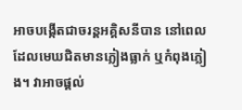អាចបង្កើតជាចរន្តអគ្គិសនីបាន នៅពេលដែលមេឃជិតមានភ្លៀងធ្លាក់ ឬកំពុងភ្លៀង។ វាអាចផ្តល់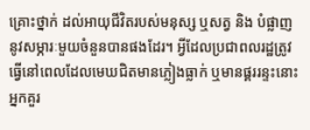គ្រោះថ្នាក់ ដល់អាយុជីវិតរបស់មនុស្ស ឬសត្វ និង បំផ្លាញ នូវសម្ភារៈមួយចំនួនបានផងដែរ។ អ្វីដែលប្រជាពលរដ្ឋត្រូវធ្វើនៅពេលដែលមេឃជិតមានភ្លៀងធ្លាក់ ឬមានផ្គររន្ទះនោះ អ្នកគួរ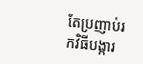តែប្រញាប់រកវិធីបង្ការ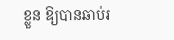ខ្លួន ឱ្យបានឆាប់រ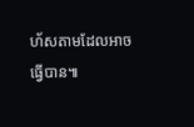ហ័សតាមដែលអាចធ្វើបាន៕